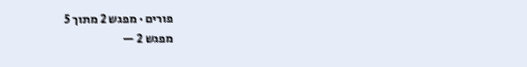פורים · מפגש 2 מתוך 5
מפגש 2 —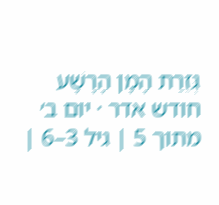גְּזֵרַת הָמָן הָרָשָׁע
חודש אדר · יום ב׳ מתוך 5 | גיל 3–6 |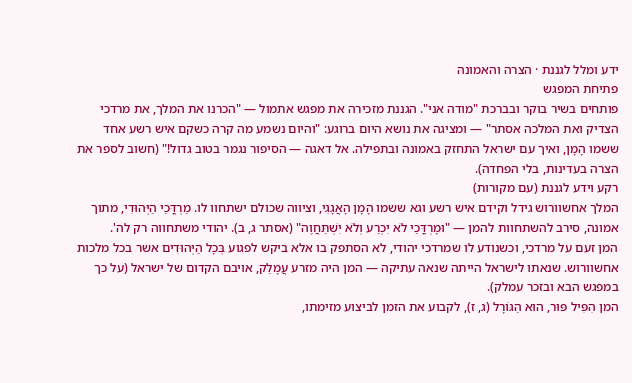ידע ומלל לגננת · הצרה והאמונה
פתיחת המפגש
פותחים בשיר בוקר ובברכת "מודה אני". הגננת מזכירה את מפגש אתמול — "הכרנו את המלך, את מרדכי הצדיק ואת המלכה אסתר" — ומציגה את נושא היום ברוגע: "והיום נשמע מה קרה כשקם איש רשע אחד ששמו הָמָן, ואיך עם ישראל התחזק באמונה ובתפילה. אל דאגה — הסיפור נגמר בטוב גדול!" (חשוב לספר את הצרה בעדינות, בלי הפחדה).
רקע וידע לגננת (עם מקורות)
המלך אחשוורוש גידל וקידם איש רשע וגא ששמו הָמָן הָאֲגָגִי, וציווה שכולם ישתחוו לו. מַרְדֳּכַי הַיְּהוּדִי, מתוך אמונה, סירב להשתחוות להמן — "וּמָרְדֳּכַי לֹא יִכְרַע וְלֹא יִשְׁתַּחֲוֶה" (אסתר ג, ב). יהודי משתחווה רק לה'.
המן זעם על מרדכי, וכשנודע לו שמרדכי יהודי, לא הסתפק בו אלא ביקש לפגוע בְּכָל הַיְּהוּדִים אשר בכל מלכות אחשוורוש. שנאתו לישראל הייתה שנאה עתיקה — המן היה מזרע עֲמָלֵק, אויבם הקדום של ישראל (על כך במפגש הבא ובזכר עמלק).
המן הִפִּיל פּוּר, הוּא הַגּוֹרָל (ג, ז), לקבוע את הזמן לביצוע מזימתו,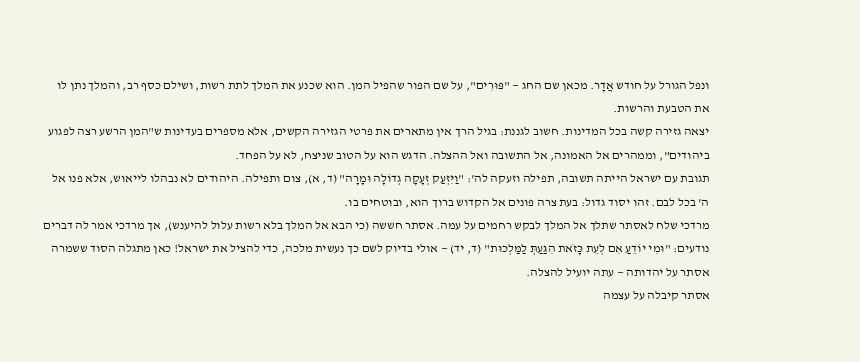ונפל הגורל על חודש אֲדָר. מכאן שם החג — "פּוּרִים", על שם הפור שהפיל המן. הוא שכנע את המלך לתת רשות, ושילם כסף רב, והמלך נתן לו את הטבעת והרשות.
יצאה גזירה קשה בכל המדינות. חשוב לגננת: בגיל הרך אין מתארים את פרטי הגזירה הקשים, אלא מספרים בעדינות ש"המן הרשע רצה לפגוע ביהודים", וממהרים אל האמונה, אל התשובה ואל ההצלה. הדגש הוא על הטוב שניצח, לא על הפחד.
תגובת עם ישראל הייתה תשובה, תפילה וזעקה לה': "וַיִּזְעַק זְעָקָה גְדוֹלָה וּמָרָה" (ד, א), צום ותפילה. היהודים לא נבהלו לייאוש, אלא פנו אל ה' בכל לבם. זהו יסוד גדול: בעת צרה פונים אל הקדוש ברוך הוא, ובוטחים בו.
מרדכי שלח לאסתר שתלך אל המלך לבקש רחמים על עמה. אסתר חששה (כי הבא אל המלך בלא רשות עלול להיענש), אך מרדכי אמר לה דברים נודעים: "וּמִי יוֹדֵעַ אִם לְעֵת כָּזֹאת הִגַּעַתְּ לַמַּלְכוּת" (ד, יד) — אולי בדיוק לשם כך נעשית מלכה, כדי להציל את ישראל! כאן מתגלה הסוד ששמרה אסתר על יהדותה — עתה יועיל להצלה.
אסתר קיבלה על עצמה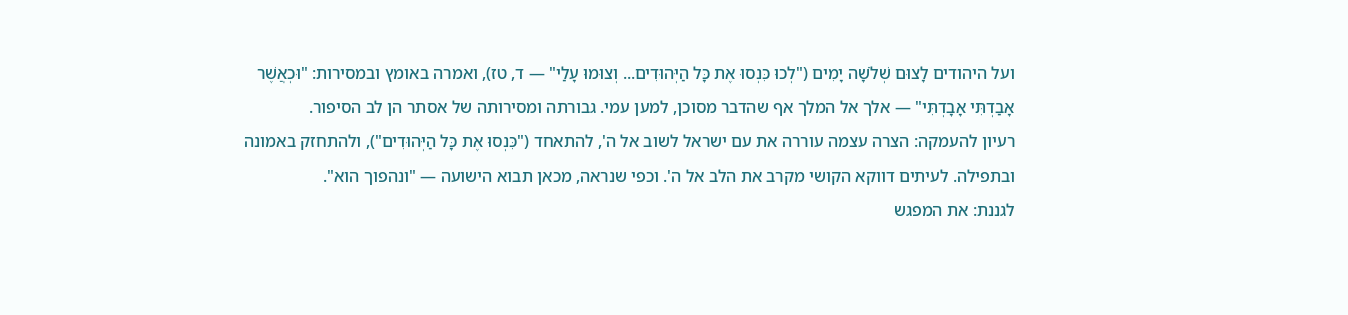ועל היהודים לָצוּם שְׁלֹשָׁה יָמִים ("לְכוּ כִּנְסוּ אֶת כָּל הַיְּהוּדִים... וְצוּמוּ עָלַי" — ד, טז), ואמרה באומץ ובמסירות: "וּכְאֲשֶׁר אָבַדְתִּי אָבָדְתִּי" — אלך אל המלך אף שהדבר מסוכן, למען עמי. גבורתה ומסירותה של אסתר הן לב הסיפור.
רעיון להעמקה: הצרה עצמה עוררה את עם ישראל לשוב אל ה', להתאחד ("כִּנְסוּ אֶת כָּל הַיְּהוּדִים"), ולהתחזק באמונה ובתפילה. לעיתים דווקא הקושי מקרב את הלב אל ה'. וכפי שנראה, מכאן תבוא הישועה — "ונהפוך הוא".
לגננת: את המפגש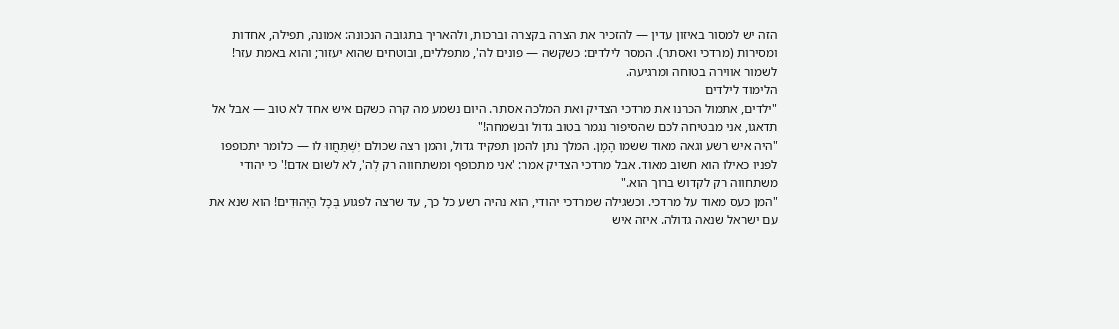הזה יש למסור באיזון עדין — להזכיר את הצרה בקצרה וברכות, ולהאריך בתגובה הנכונה: אמונה, תפילה, אחדות ומסירות (מרדכי ואסתר). המסר לילדים: כשקשה — פונים לה', מתפללים, ובוטחים שהוא יעזור; והוא באמת עזר! לשמור אווירה בטוחה ומרגיעה.
הלימוד לילדים
"ילדים, אתמול הכרנו את מרדכי הצדיק ואת המלכה אסתר. היום נשמע מה קרה כשקם איש אחד לא טוב — אבל אל תדאגו, אני מבטיחה לכם שהסיפור נגמר בטוב גדול ובשמחה!"
"היה איש רשע וגאה מאוד ששמו הָמָן. המלך נתן להמן תפקיד גדול, והמן רצה שכולם יִשְׁתַּחֲווּ לו — כלומר יתכופפו לפניו כאילו הוא חשוב מאוד. אבל מרדכי הצדיק אמר: 'אני מתכופף ומשתחווה רק לְה', לא לשום אדם!' כי יהודי משתחווה רק לקדוש ברוך הוא."
"המן כעס מאוד על מרדכי. וכשגילה שמרדכי יהודי, הוא נהיה רשע כל כך, עד שרצה לפגוע בְּכָל הַיְּהוּדִים! הוא שנא את עם ישראל שנאה גדולה. איזה איש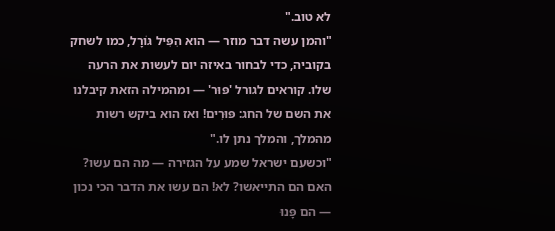לא טוב."
"והמן עשה דבר מוזר — הוא הִפִּיל גּוֹרָל, כמו לשחק בקוביה, כדי לבחור באיזה יום לעשות את הרעה שלו. קוראים לגורל 'פּוּר' — ומהמילה הזאת קיבלנו את השם של החג: פּוּרִים! ואז הוא ביקש רשות מהמלך, והמלך נתן לו."
"וכשעם ישראל שמע על הגזירה — מה הם עשו? האם הם התייאשו? לא! הם עשו את הדבר הכי נכון — הם פָּנוּ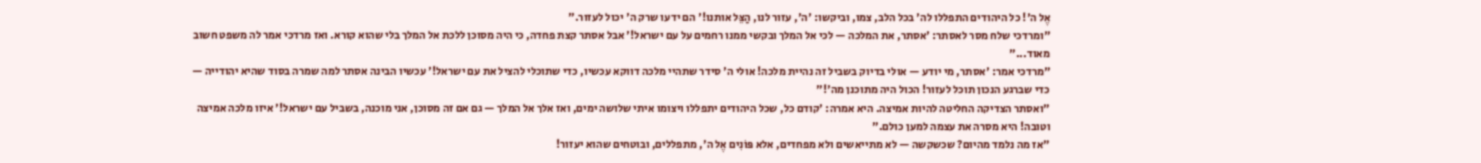אֶל ה'! כל היהודים התפללו לה' בכל הלב, צמו, וביקשו: 'ה', עזור לנו, הַצֵּל אותנו!' הם ידעו שרק ה' יכול לעזור."
"ומרדכי שלח מסר לאסתר: 'אסתר, את המלכה — לכי אל המלך ובקשי ממנו רחמים על עם ישראל!' אבל אסתר קצת פחדה, כי היה מסוכן ללכת אל המלך בלי שהוא קורא. ואז מרדכי אמר לה משפט חשוב מאוד..."
"מרדכי אמר: 'אסתר, מי יודע — אולי בדיוק בשביל זה נהיית מלכה! אולי ה' סידר שתהיי מלכה דווקא עכשיו, כדי שתוכלי להציל את עם ישראל!' עכשיו הבינה אסתר למה שמרה בסוד שהיא יהודייה — כדי שברגע הנכון תוכל לעזור! הכול היה מתוכנן מה'!"
"ואסתר הצדיקה החליטה להיות אמיצה. היא אמרה: 'קודם כל, שכל היהודים יתפללו ויצומו איתי שלושה ימים, ואז אלך אל המלך — גם אם זה מסוכן, אני מוכנה, בשביל עם ישראל!' איזו מלכה אמיצה וטובה! היא מסרה את עצמה למען כולם."
"אז מה נלמד מהיום? שכשקשה — לא מתייאשים ולא מפחדים, אלא פּוֹנִים אֶל ה', מתפללים, ובוטחים שהוא יעזור!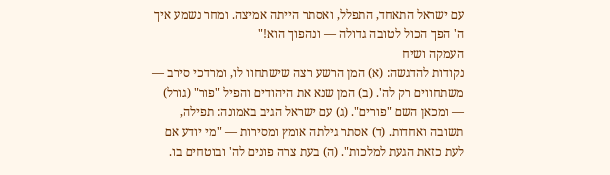עם ישראל התאחד, התפלל, ואסתר הייתה אמיצה. ומחר נשמע איך ה' הפך הכול לטובה גדולה — ונהפוך הוא!"
העמקה ושיח
נקודות להדגשה: (א) המן הרשע רצה שישתחוו לו, ומרדכי סירב — משתחווים רק לה'. (ב) המן שנא את היהודים והפיל "פור" (גורל) — ומכאן השם "פורים". (ג) עם ישראל הגיב באמונה: תפילה, תשובה ואחדות. (ד) אסתר גילתה אומץ ומסירות — "מי יודע אם לעת כזאת הגעת למלכות". (ה) בעת צרה פונים לה' ובוטחים בו.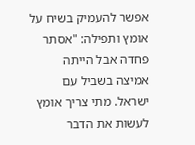אפשר להעמיק בשיח על אומץ ותפילה: "אסתר פחדה אבל הייתה אמיצה בשביל עם ישראל. מתי צריך אומץ לעשות את הדבר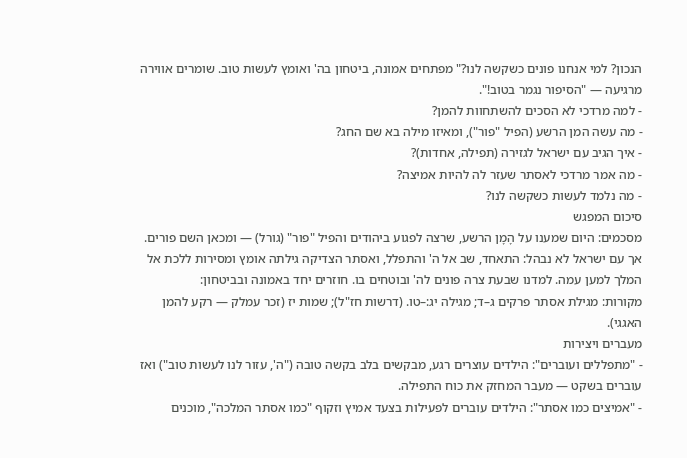הנכון? למי אנחנו פונים כשקשה לנו?" מפתחים אמונה, ביטחון בה' ואומץ לעשות טוב. שומרים אווירה מרגיעה — "הסיפור נגמר בטוב!".
- למה מרדכי לא הסכים להשתחוות להמן?
- מה עשה המן הרשע (הפיל "פור"), ומאיזו מילה בא שם החג?
- איך הגיב עם ישראל לגזירה (תפילה, אחדות)?
- מה אמר מרדכי לאסתר שעזר לה להיות אמיצה?
- מה נלמד לעשות כשקשה לנו?
סיכום המפגש
מסכמים: היום שמענו על הָמָן הרשע, שרצה לפגוע ביהודים והפיל "פור" (גורל) — ומכאן השם פורים. אך עם ישראל לא נבהל: התאחד, שב אל ה' והתפלל, ואסתר הצדיקה גילתה אומץ ומסירות ללכת אל המלך למען עמה. למדנו שבעת צרה פונים לה' ובוטחים בו. חוזרים יחד באמונה ובביטחון:
מקורות: מגילת אסתר פרקים ג–ד; מגילה יג:–טו. (דרשות חז"ל); שמות יז (זכר עמלק — רקע להמן האגגי).
מעברים ויצירות
- "מתפללים ועוברים": הילדים עוצרים רגע, מבקשים בלב בקשה טובה ("ה', עזור לנו לעשות טוב") ואז עוברים בשקט — מעבר המחזק את כוח התפילה.
- "אמיצים כמו אסתר": הילדים עוברים לפעילות בצעד אמיץ וזקוף "כמו אסתר המלכה", מוכנים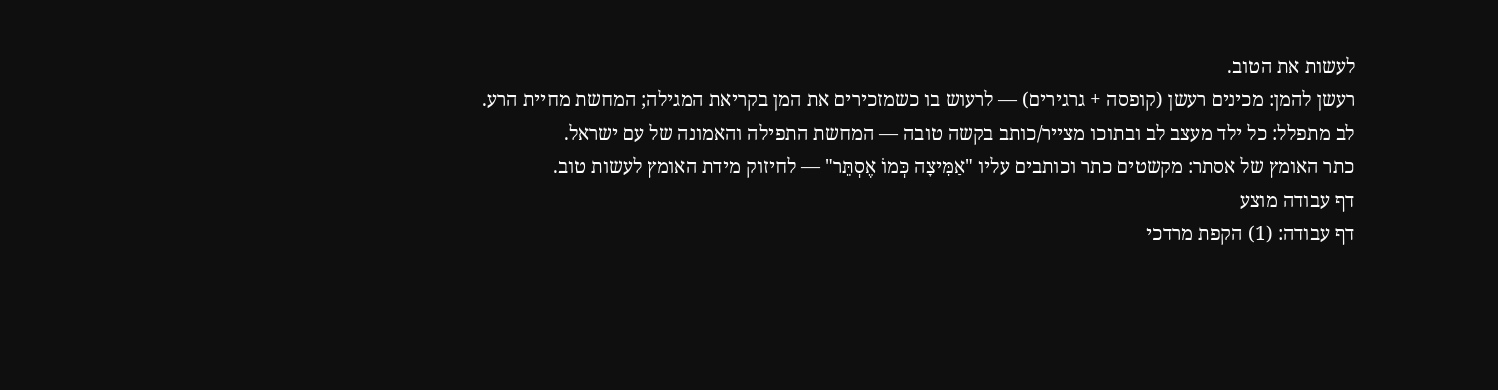לעשות את הטוב.
רעשן להמן: מכינים רעשן (קופסה + גרגירים) — לרעוש בו כשמזכירים את המן בקריאת המגילה; המחשת מחיית הרע.
לב מתפלל: כל ילד מעצב לב ובתוכו מצייר/כותב בקשה טובה — המחשת התפילה והאמונה של עם ישראל.
כתר האומץ של אסתר: מקשטים כתר וכותבים עליו "אַמִּיצָה כְּמוֹ אֶסְתֵּר" — לחיזוק מידת האומץ לעשות טוב.
דף עבודה מוצע
דף עבודה: (1) הקפת מרדכי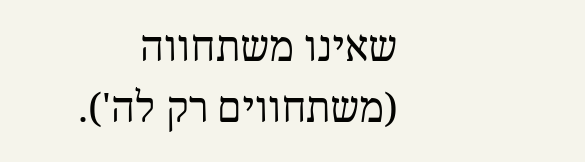שאינו משתחווה (משתחווים רק לה').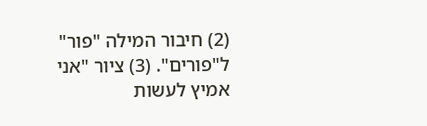(2) חיבור המילה "פור" ל"פורים". (3) ציור "אני אמיץ לעשות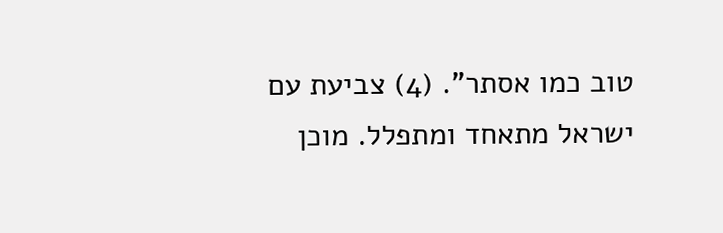טוב כמו אסתר". (4) צביעת עם ישראל מתאחד ומתפלל. מוכן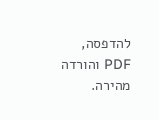להדפסה, PDF והורדה מהירה.